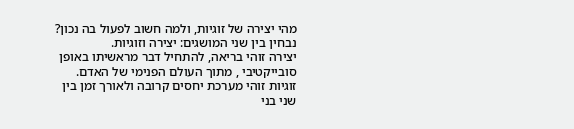מהי יצירה של זוגיות, ולמה חשוב לפעול בה נכון?
נבחין בין שני המושגים: יצירה וזוגיות.
יצירה זוהי בריאה, להתחיל דבר מראשיתו באופן סובייקטיבי , מתוך העולם הפנימי של האדם.
זוגיות זוהי מערכת יחסים קרובה ולאורך זמן בין שני בני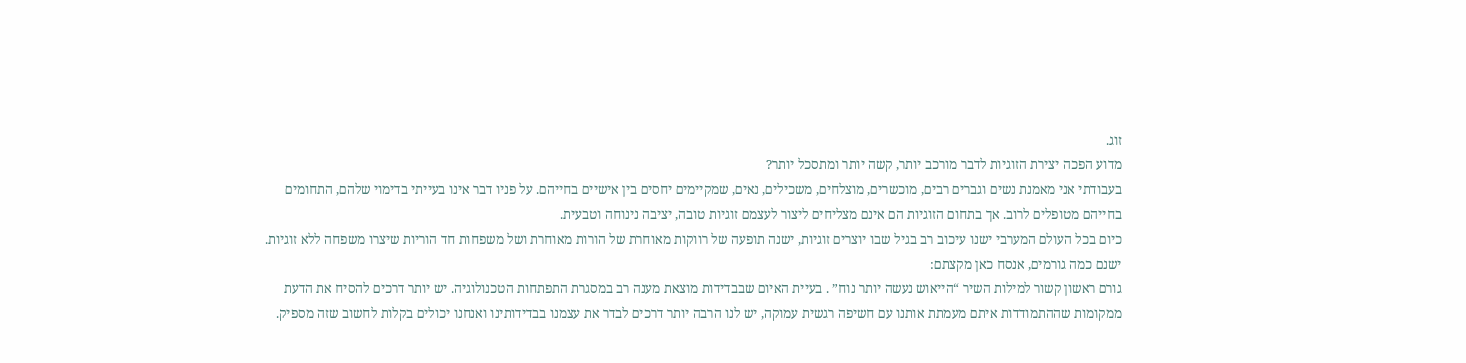זוג.
מדוע הפכה יצירת הזוגיות לדבר מורכב יותר, קשה יותר ומתסכל יותר?
בעבודתי אני מאמנת נשים וגברים רבים, מוכשרים, מוצלחים, משכילים, נאים, שמקיימים יחסים בין אישיים בחייהם. על פניו דבר אינו בעייתי בדימוי שלהם, התחומים בחייהם מטופלים לרוב. אך בתחום הזוגיות הם אינם מצליחים ליצור לעצמם זוגיות טובה, יציבה נינוחה וטבעית.
כיום בכל העולם המערבי ישנו עיכוב רב בגיל שבו יוצרים זוגיות, ישנה תופעה של רווקות מאוחרת של הורות מאוחרת ושל משפחות חד הוריות שיצרו משפחה ללא זוגיות.
ישנם כמה גורמים, אנסח כאן מקצתם:
גורם ראשון קשור למילות השיר “הייאוש נעשה יותר נוח” . בעיית האיום שבבדידות מוצאת מענה רב במסגרת התפתחות הטכנולוגיה. יש יותר דרכים להסיח את הדעת ממקומות שההתמודדות איתם מעמתת אותנו עם חשיפה רגשית עמוקה, יש לנו הרבה יותר דרכים לבדר את עצמנו בבדידותינו ואנחנו יכולים בקלות לחשוב שזה מספיק.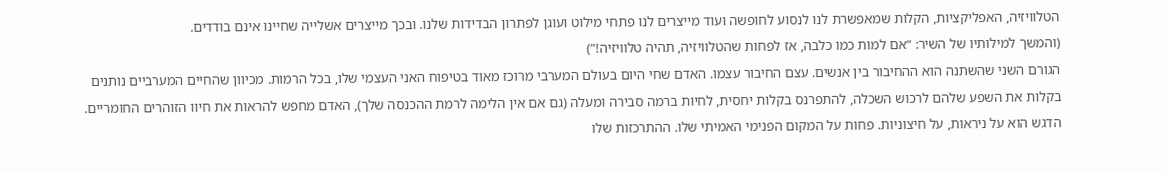הטלוויזיה, האפליקציות, הקלות שמאפשרת לנו לנסוע לחופשה ועוד מייצרים לנו פתחי מילוט ועוגן לפתרון הבדידות שלנו. ובכך מייצרים אשלייה שחיינו אינם בודדים.
(והמשך למילותיו של השיר: “אם למות כמו כלבה, אז לפחות שהטלוויזיה, תהיה טלוויזיה!”)
הגורם השני שהשתנה הוא ההחיבור בין אנשים. עצם החיבור עצמו. האדם שחי היום בעולם המערבי מרוכז מאוד בטיפוח האני העצמי שלו, בכל הרמות. מכיוון שהחיים המערביים נותנים בקלות את השפע שלהם לרכוש השכלה, להתפרנס בקלות יחסית, לחיות ברמה סבירה ומעלה (גם אם אין הלימה לרמת ההכנסה שלך), האדם מחפש להראות את חיוו הזוהרים החומריים. הדגש הוא על ניראות, על חיצוניות. פחות על המקום הפנימי האמיתי שלו. ההתרכזות שלו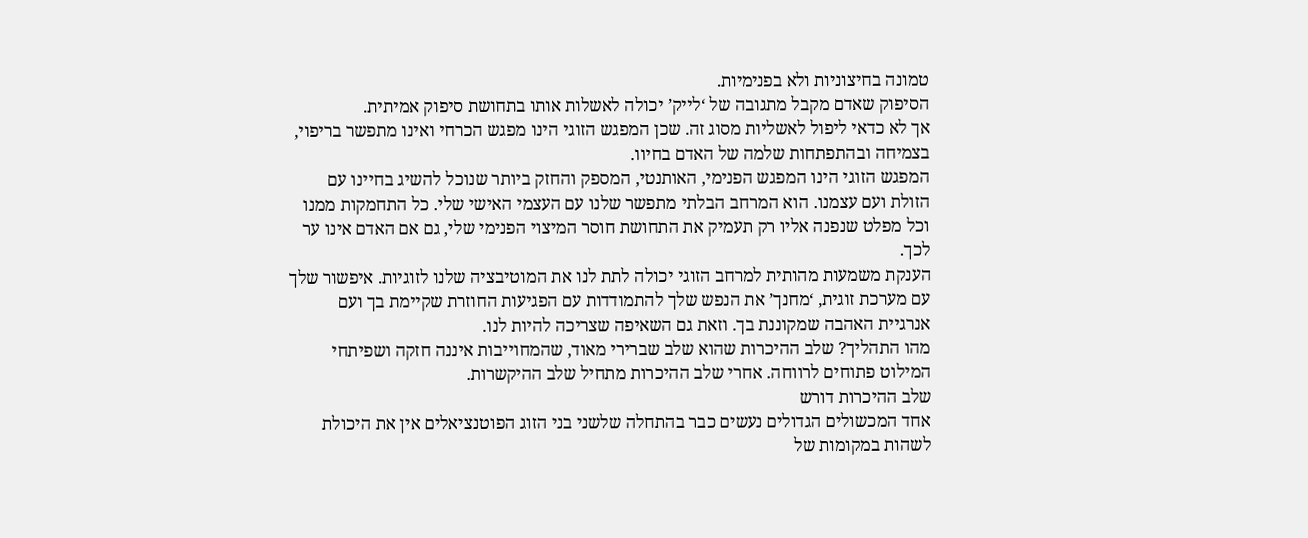טמונה בחיצוניות ולא בפנימיות.
הסיפוק שאדם מקבל מתגובה של ‘לייק’ יכולה לאשלות אותו בתחושת סיפוק אמיתית.
אך לא כדאי ליפול לאשליות מסוג זה. שכן המפגש הזוגי הינו מפגש הכרחי ואינו מתפשר בריפוי, בצמיחה ובהתפתחות שלמה של האדם בחיוו.
המפגש הזוגי הינו המפגש הפנימי, האותנטי, המספק והחזק ביותר שנוכל להשיג בחיינו עם הזולת ועם עצמנו. הוא המרחב הבלתי מתפשר שלנו עם העצמי האישי שלי. כל התחמקות ממנו וכל מפלט שנפנה אליו רק תעמיק את התחושת חוסר המיצוי הפנימי שלי, גם אם האדם אינו ער לכך.
הענקת משמעות מהותית למרחב הזוגי יכולה לתת לנו את המוטיבציה שלנו לזוגיות. איפשור שלך עם מערכת זוגית, ‘מחנך’ את הנפש שלך להתמודדות עם הפגיעות החוזרת שקיימת בך ועם אנרגיית האהבה שמקוננת בך. וזאת גם השאיפה שצריכה להיות לנו.
מהו התהליך? שלב ההיכרות שהוא שלב שברירי מאוד, שהמחוייבות איננה חזקה ושפיתחי המילוט פתוחים לרווחה. אחרי שלב ההיכרות מתחיל שלב ההיקשרות.
שלב ההיכרות דורש
אחד המכשולים הגדולים נעשים כבר בהתחלה שלשני בני הזוג הפוטנציאלים אין את היכולת לשהות במקומות של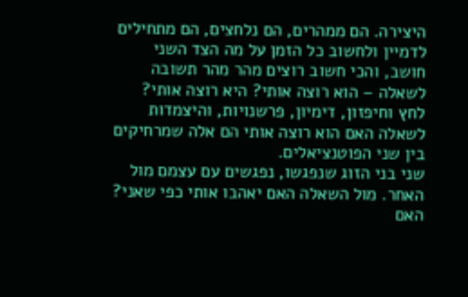היצירה. הם ממהרים, הם נלחצים, הם מתחילים לדמיין ולחשוב כל הזמן על מה הצד השני חושב, והכי חשוב רוצים מהר מהר תשובה לשאלה – הוא רוצה אותי? היא רוצה אותי?
לחץ וחיפזון, דימיון, פרשנויות, והיצמדות לשאלה האם הוא רוצה אותי הם אלה שמרחיקים בין שני הפוטנציאלים.
שני בני הזוג שנפגשו, נפגשים עם עצמם מול האחר. מול השאלה האם יאהבו אותי כפי שאני? האם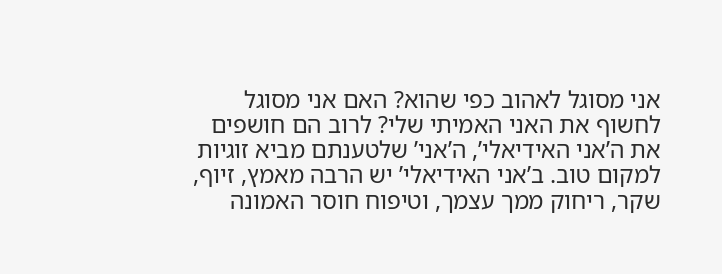אני מסוגל לאהוב כפי שהוא? האם אני מסוגל לחשוף את האני האמיתי שלי? לרוב הם חושפים את ה’אני האידיאלי’, ה’אני’ שלטענתם מביא זוגיות למקום טוב. ב’אני האידיאלי’ יש הרבה מאמץ, זיוף, שקר, ריחוק ממך עצמך, וטיפוח חוסר האמונה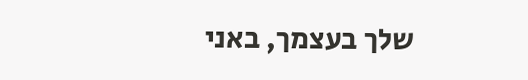שלך בעצמך, באני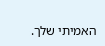האמיתי שלך.